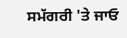ਸਮੱਗਰੀ 'ਤੇ ਜਾਓ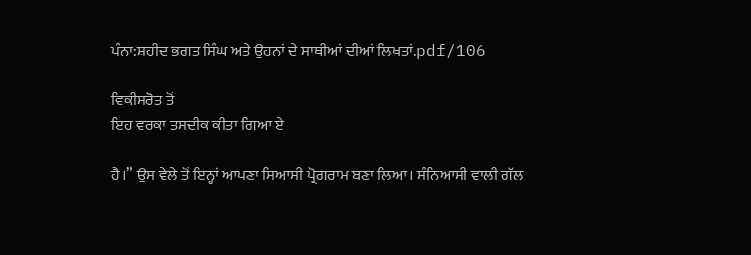ਪੰਨਾ:ਸ਼ਹੀਦ ਭਗਤ ਸਿੰਘ ਅਤੇ ਉਹਨਾਂ ਦੇ ਸਾਥੀਆਂ ਦੀਆਂ ਲਿਖਤਾਂ.pdf/106

ਵਿਕੀਸਰੋਤ ਤੋਂ
ਇਹ ਵਰਕਾ ਤਸਦੀਕ ਕੀਤਾ ਗਿਆ ਏ

ਹੈ।” ਉਸ ਵੇਲੇ ਤੋਂ ਇਨ੍ਹਾਂ ਆਪਣਾ ਸਿਆਸੀ ਪ੍ਰੋਗਰਾਮ ਬਣਾ ਲਿਆ। ਸੰਨਿਆਸੀ ਵਾਲੀ ਗੱਲ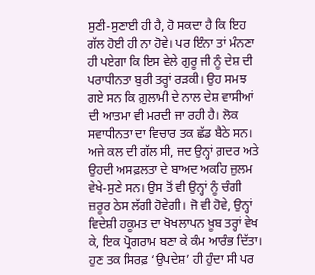ਸੁਣੀ-ਸੁਣਾਈ ਹੀ ਹੈ, ਹੋ ਸਕਦਾ ਹੈ ਕਿ ਇਹ ਗੱਲ ਹੋਈ ਹੀ ਨਾ ਹੋਵੇ। ਪਰ ਇੰਨਾ ਤਾਂ ਮੰਨਣਾ ਹੀ ਪਏਗਾ ਕਿ ਇਸ ਵੇਲੇ ਗੁਰੂ ਜੀ ਨੂੰ ਦੇਸ਼ ਦੀ ਪਰਾਧੀਨਤਾ ਬੁਰੀ ਤਰ੍ਹਾਂ ਰੜਕੀ। ਉਹ ਸਮਝ ਗਏ ਸਨ ਕਿ ਗ਼ੁਲਾਮੀ ਦੇ ਨਾਲ ਦੇਸ਼ ਵਾਸੀਆਂ ਦੀ ਆਤਮਾ ਵੀ ਮਰਦੀ ਜਾ ਰਹੀ ਹੈ। ਲੋਕ ਸਵਾਧੀਨਤਾ ਦਾ ਵਿਚਾਰ ਤਕ ਛੱਡ ਬੈਠੇ ਸਨ। ਅਜੇ ਕਲ ਦੀ ਗੱਲ ਸੀ, ਜਦ ਉਨ੍ਹਾਂ ਗ਼ਦਰ ਅਤੇ ਉਹਦੀ ਅਸਫ਼ਲਤਾ ਦੇ ਬਾਅਦ ਅਕਹਿ ਜ਼ੁਲਮ ਵੇਖੇ-ਸੁਣੇ ਸਨ। ਉਸ ਤੋਂ ਵੀ ਉਨ੍ਹਾਂ ਨੂੰ ਚੰਗੀ ਜ਼ਰੂਰ ਠੇਸ ਲੱਗੀ ਹੋਵੇਗੀ। ਜੋ ਵੀ ਹੋਵੇ, ਉਨ੍ਹਾਂ ਵਿਦੇਸ਼ੀ ਹਕੂਮਤ ਦਾ ਖੋਖਲਾਪਨ ਖ਼ੂਬ ਤਰ੍ਹਾਂ ਵੇਖ ਕੇ, ਇਕ ਪ੍ਰੋਗਰਾਮ ਬਣਾ ਕੇ ਕੰਮ ਆਰੰਭ ਦਿੱਤਾ। ਹੁਣ ਤਕ ਸਿਰਫ਼ ‘ਉਪਦੇਸ਼’ ਹੀ ਹੁੰਦਾ ਸੀ ਪਰ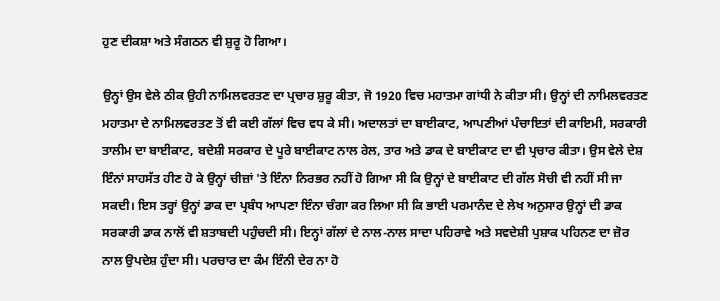ਹੁਣ ਦੀਕਸ਼ਾ ਅਤੇ ਸੰਗਠਨ ਵੀ ਸ਼ੁਰੂ ਹੋ ਗਿਆ।

ਉਨ੍ਹਾਂ ਉਸ ਵੇਲੇ ਠੀਕ ਉਹੀ ਨਾਮਿਲਵਰਤਣ ਦਾ ਪ੍ਰਚਾਰ ਸ਼ੁਰੂ ਕੀਤਾ, ਜੋ 1920 ਵਿਚ ਮਹਾਤਮਾ ਗਾਂਧੀ ਨੇ ਕੀਤਾ ਸੀ। ਉਨ੍ਹਾਂ ਦੀ ਨਾਮਿਲਵਰਤਣ ਮਹਾਤਮਾ ਦੇ ਨਾਮਿਲਵਰਤਣ ਤੋਂ ਵੀ ਕਈ ਗੱਲਾਂ ਵਿਚ ਵਧ ਕੇ ਸੀ। ਅਦਾਲਤਾਂ ਦਾ ਬਾਈਕਾਟ, ਆਪਣੀਆਂ ਪੰਚਾਇਤਾਂ ਦੀ ਕਾਇਮੀ, ਸਰਕਾਰੀ ਤਾਲੀਮ ਦਾ ਬਾਈਕਾਟ, ਬਦੇਸ਼ੀ ਸਰਕਾਰ ਦੇ ਪੂਰੇ ਬਾਈਕਾਟ ਨਾਲ ਰੇਲ, ਤਾਰ ਅਤੇ ਡਾਕ ਦੇ ਬਾਈਕਾਟ ਦਾ ਵੀ ਪ੍ਰਚਾਰ ਕੀਤਾ। ਉਸ ਵੇਲੇ ਦੇਸ਼ ਇੰਨਾਂ ਸਾਹਸੱਤ ਹੀਣ ਹੋ ਕੇ ਉਨ੍ਹਾਂ ਚੀਜ਼ਾਂ 'ਤੇ ਇੰਨਾ ਨਿਰਭਰ ਨਹੀਂ ਹੋ ਗਿਆ ਸੀ ਕਿ ਉਨ੍ਹਾਂ ਦੇ ਬਾਈਕਾਟ ਦੀ ਗੱਲ ਸੋਚੀ ਵੀ ਨਹੀਂ ਸੀ ਜਾ ਸਕਦੀ। ਇਸ ਤਰ੍ਹਾਂ ਉਨ੍ਹਾਂ ਡਾਕ ਦਾ ਪ੍ਰਬੰਧ ਆਪਣਾ ਇੰਨਾ ਚੰਗਾ ਕਰ ਲਿਆ ਸੀ ਕਿ ਭਾਈ ਪਰਮਾਨੰਦ ਦੇ ਲੇਖ ਅਨੁਸਾਰ ਉਨ੍ਹਾਂ ਦੀ ਡਾਕ ਸਰਕਾਰੀ ਡਾਕ ਨਾਲੋਂ ਵੀ ਸ਼ਤਾਬਦੀ ਪਹੁੰਚਦੀ ਸੀ। ਇਨ੍ਹਾਂ ਗੱਲਾਂ ਦੇ ਨਾਲ-ਨਾਲ ਸਾਦਾ ਪਹਿਰਾਵੇ ਅਤੇ ਸਵਦੇਸ਼ੀ ਪੁਸ਼ਾਕ ਪਹਿਨਣ ਦਾ ਜ਼ੋਰ ਨਾਲ ਉਪਦੇਸ਼ ਹੁੰਦਾ ਸੀ। ਪਰਚਾਰ ਦਾ ਕੰਮ ਇੰਨੀ ਦੇਰ ਨਾ ਹੋ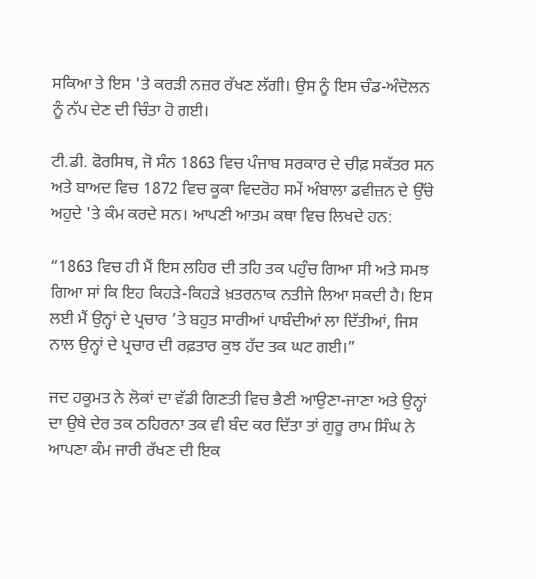ਸਕਿਆ ਤੇ ਇਸ 'ਤੇ ਕਰੜੀ ਨਜ਼ਰ ਰੱਖਣ ਲੱਗੀ। ਉਸ ਨੂੰ ਇਸ ਚੰਡ-ਅੰਦੋਲਨ ਨੂੰ ਨੱਪ ਦੇਣ ਦੀ ਚਿੰਤਾ ਹੋ ਗਈ।

ਟੀ.ਡੀ. ਫੋਰਸਿਥ, ਜੋ ਸੰਨ 1863 ਵਿਚ ਪੰਜਾਬ ਸਰਕਾਰ ਦੇ ਚੀਫ਼ ਸਕੱਤਰ ਸਨ ਅਤੇ ਬਾਅਦ ਵਿਚ 1872 ਵਿਚ ਕੂਕਾ ਵਿਦਰੋਹ ਸਮੇਂ ਅੰਬਾਲਾ ਡਵੀਜ਼ਨ ਦੇ ਉੱਚੇ ਅਹੁਦੇ 'ਤੇ ਕੰਮ ਕਰਦੇ ਸਨ। ਆਪਣੀ ਆਤਮ ਕਥਾ ਵਿਚ ਲਿਖਦੇ ਹਨ:

“1863 ਵਿਚ ਹੀ ਮੈਂ ਇਸ ਲਹਿਰ ਦੀ ਤਹਿ ਤਕ ਪਹੁੰਚ ਗਿਆ ਸੀ ਅਤੇ ਸਮਝ ਗਿਆ ਸਾਂ ਕਿ ਇਹ ਕਿਹੜੇ-ਕਿਹੜੇ ਖ਼ਤਰਨਾਕ ਨਤੀਜੇ ਲਿਆ ਸਕਦੀ ਹੈ। ਇਸ ਲਈ ਮੈਂ ਉਨ੍ਹਾਂ ਦੇ ਪ੍ਰਚਾਰ ’ਤੇ ਬਹੁਤ ਸਾਰੀਆਂ ਪਾਬੰਦੀਆਂ ਲਾ ਦਿੱਤੀਆਂ, ਜਿਸ ਨਾਲ ਉਨ੍ਹਾਂ ਦੇ ਪ੍ਰਚਾਰ ਦੀ ਰਫ਼ਤਾਰ ਕੁਝ ਹੱਦ ਤਕ ਘਟ ਗਈ।”

ਜਦ ਹਕੂਮਤ ਨੇ ਲੋਕਾਂ ਦਾ ਵੱਡੀ ਗਿਣਤੀ ਵਿਚ ਭੈਣੀ ਆਉਣਾ-ਜਾਣਾ ਅਤੇ ਉਨ੍ਹਾਂ ਦਾ ਉਥੇ ਦੇਰ ਤਕ ਠਹਿਰਨਾ ਤਕ ਵੀ ਬੰਦ ਕਰ ਦਿੱਤਾ ਤਾਂ ਗੁਰੂ ਰਾਮ ਸਿੰਘ ਨੇ ਆਪਣਾ ਕੰਮ ਜਾਰੀ ਰੱਖਣ ਦੀ ਇਕ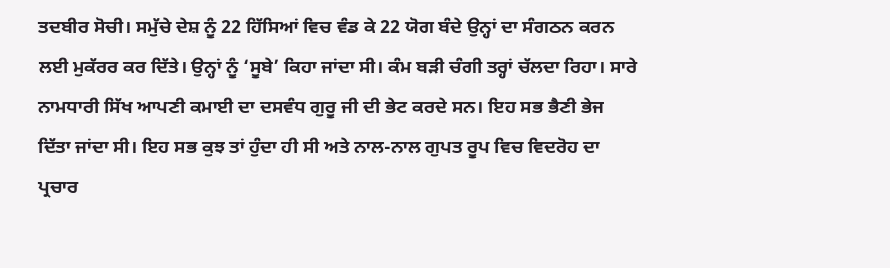ਤਦਬੀਰ ਸੋਚੀ। ਸਮੁੱਚੇ ਦੇਸ਼ ਨੂੰ 22 ਹਿੱਸਿਆਂ ਵਿਚ ਵੰਡ ਕੇ 22 ਯੋਗ ਬੰਦੇ ਉਨ੍ਹਾਂ ਦਾ ਸੰਗਠਨ ਕਰਨ ਲਈ ਮੁਕੱਰਰ ਕਰ ਦਿੱਤੇ। ਉਨ੍ਹਾਂ ਨੂੰ ‘ਸੂਬੇ’ ਕਿਹਾ ਜਾਂਦਾ ਸੀ। ਕੰਮ ਬੜੀ ਚੰਗੀ ਤਰ੍ਹਾਂ ਚੱਲਦਾ ਰਿਹਾ। ਸਾਰੇ ਨਾਮਧਾਰੀ ਸਿੱਖ ਆਪਣੀ ਕਮਾਈ ਦਾ ਦਸਵੰਧ ਗੁਰੂ ਜੀ ਦੀ ਭੇਟ ਕਰਦੇ ਸਨ। ਇਹ ਸਭ ਭੈਣੀ ਭੇਜ ਦਿੱਤਾ ਜਾਂਦਾ ਸੀ। ਇਹ ਸਭ ਕੁਝ ਤਾਂ ਹੁੰਦਾ ਹੀ ਸੀ ਅਤੇ ਨਾਲ-ਨਾਲ ਗੁਪਤ ਰੂਪ ਵਿਚ ਵਿਦਰੋਹ ਦਾ ਪ੍ਰਚਾਰ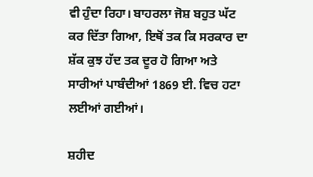ਵੀ ਹੁੰਦਾ ਰਿਹਾ। ਬਾਹਰਲਾ ਜੋਸ਼ ਬਹੁਤ ਘੱਟ ਕਰ ਦਿੱਤਾ ਗਿਆ, ਇਥੋਂ ਤਕ ਕਿ ਸਰਕਾਰ ਦਾ ਸ਼ੱਕ ਕੁਝ ਹੱਦ ਤਕ ਦੂਰ ਹੋ ਗਿਆ ਅਤੇ ਸਾਰੀਆਂ ਪਾਬੰਦੀਆਂ 1869 ਈ. ਵਿਚ ਹਟਾ ਲਈਆਂ ਗਈਆਂ।

ਸ਼ਹੀਦ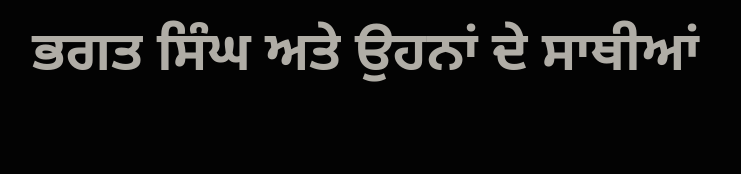ਭਗਤ ਸਿੰਘ ਅਤੇ ਉਹਨਾਂ ਦੇ ਸਾਥੀਆਂ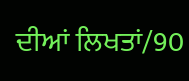ਦੀਆਂ ਲਿਖਤਾਂ/90